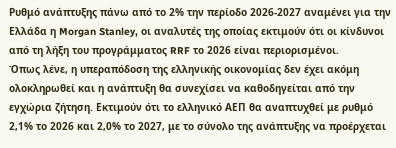Ρυθμό ανάπτυξης πάνω από το 2% την περίοδο 2026-2027 αναμένει για την Ελλάδα η Morgan Stanley, οι αναλυτές της οποίας εκτιμούν ότι οι κίνδυνοι από τη λήξη του προγράμματος RRF το 2026 είναι περιορισμένοι.
Όπως λένε, η υπεραπόδοση της ελληνικής οικονομίας δεν έχει ακόμη ολοκληρωθεί και η ανάπτυξη θα συνεχίσει να καθοδηγείται από την εγχώρια ζήτηση. Εκτιμούν ότι το ελληνικό ΑΕΠ θα αναπτυχθεί με ρυθμό 2,1% το 2026 και 2,0% το 2027, με το σύνολο της ανάπτυξης να προέρχεται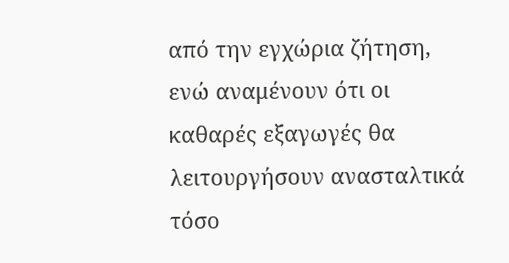από την εγχώρια ζήτηση, ενώ αναμένουν ότι οι καθαρές εξαγωγές θα λειτουργήσουν ανασταλτικά τόσο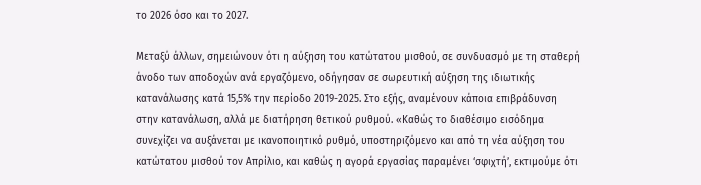το 2026 όσο και το 2027.

Μεταξύ άλλων, σημειώνουν ότι η αύξηση του κατώτατου μισθού, σε συνδυασμό με τη σταθερή άνοδο των αποδοχών ανά εργαζόμενο, οδήγησαν σε σωρευτική αύξηση της ιδιωτικής κατανάλωσης κατά 15,5% την περίοδο 2019-2025. Στο εξής, αναμένουν κάποια επιβράδυνση στην κατανάλωση, αλλά με διατήρηση θετικού ρυθμού. «Καθώς το διαθέσιμο εισόδημα συνεχίζει να αυξάνεται με ικανοποιητικό ρυθμό, υποστηριζόμενο και από τη νέα αύξηση του κατώτατου μισθού τον Απρίλιο, και καθώς η αγορά εργασίας παραμένει ‘σφιχτή’, εκτιμούμε ότι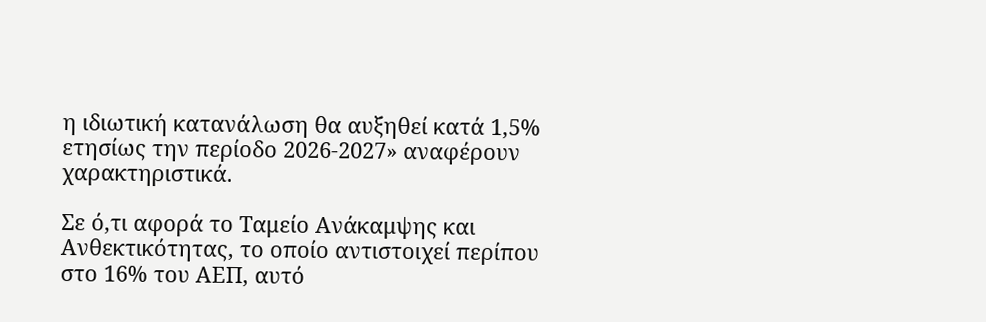η ιδιωτική κατανάλωση θα αυξηθεί κατά 1,5% ετησίως την περίοδο 2026-2027» αναφέρουν χαρακτηριστικά.

Σε ό,τι αφορά το Ταμείο Ανάκαμψης και Ανθεκτικότητας, το οποίο αντιστοιχεί περίπου στο 16% του ΑΕΠ, αυτό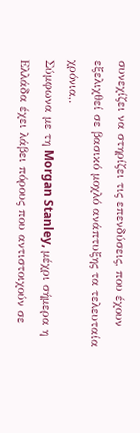συνεχίζει να στηρίζει τις επενδύσεις, που έχουν εξελιχθεί σε βασικό μοχλό ανάπτυξης τα τελευταία χρόνια,.
Σύμφωνα με τη Morgan Stanley, μέχρι σήμερα η Ελλάδα έχει λάβει πόρους που αντιστοιχούν σε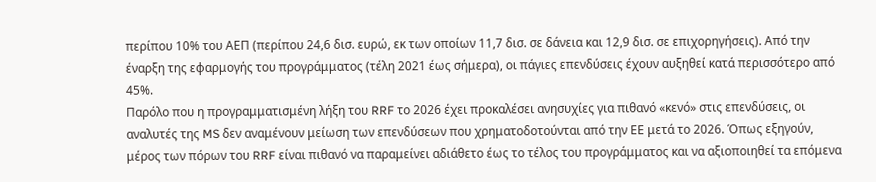περίπου 10% του ΑΕΠ (περίπου 24,6 δισ. ευρώ, εκ των οποίων 11,7 δισ. σε δάνεια και 12,9 δισ. σε επιχορηγήσεις). Από την έναρξη της εφαρμογής του προγράμματος (τέλη 2021 έως σήμερα), οι πάγιες επενδύσεις έχουν αυξηθεί κατά περισσότερο από 45%.
Παρόλο που η προγραμματισμένη λήξη του RRF το 2026 έχει προκαλέσει ανησυχίες για πιθανό «κενό» στις επενδύσεις, οι αναλυτές της MS δεν αναμένουν μείωση των επενδύσεων που χρηματοδοτούνται από την ΕΕ μετά το 2026. Όπως εξηγούν, μέρος των πόρων του RRF είναι πιθανό να παραμείνει αδιάθετο έως το τέλος του προγράμματος και να αξιοποιηθεί τα επόμενα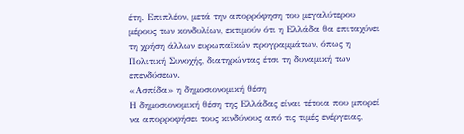έτη. Επιπλέον, μετά την απορρόφηση του μεγαλύτερου μέρους των κονδυλίων, εκτιμούν ότι η Ελλάδα θα επιταχύνει τη χρήση άλλων ευρωπαϊκών προγραμμάτων, όπως η Πολιτική Συνοχής, διατηρώντας έτσι τη δυναμική των επενδύσεων.
«Ασπίδα» η δημοσιονομική θέση
Η δημοσιονομική θέση της Ελλάδας είναι τέτοια που μπορεί να απορροφήσει τους κινδύνους από τις τιμές ενέργειας,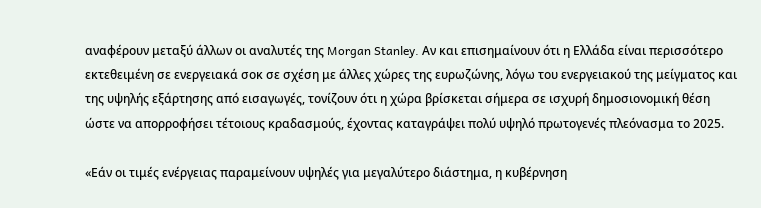αναφέρουν μεταξύ άλλων οι αναλυτές της Morgan Stanley. Αν και επισημαίνουν ότι η Ελλάδα είναι περισσότερο εκτεθειμένη σε ενεργειακά σοκ σε σχέση με άλλες χώρες της ευρωζώνης, λόγω του ενεργειακού της μείγματος και της υψηλής εξάρτησης από εισαγωγές, τονίζουν ότι η χώρα βρίσκεται σήμερα σε ισχυρή δημοσιονομική θέση ώστε να απορροφήσει τέτοιους κραδασμούς, έχοντας καταγράψει πολύ υψηλό πρωτογενές πλεόνασμα το 2025.

«Εάν οι τιμές ενέργειας παραμείνουν υψηλές για μεγαλύτερο διάστημα, η κυβέρνηση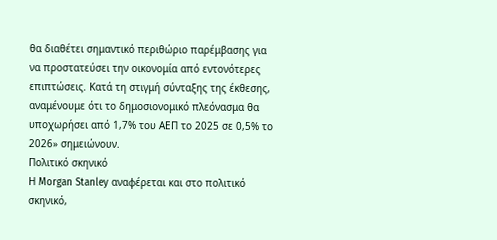θα διαθέτει σημαντικό περιθώριο παρέμβασης για να προστατεύσει την οικονομία από εντονότερες επιπτώσεις. Κατά τη στιγμή σύνταξης της έκθεσης, αναμένουμε ότι το δημοσιονομικό πλεόνασμα θα υποχωρήσει από 1,7% του ΑΕΠ το 2025 σε 0,5% το 2026» σημειώνουν.
Πολιτικό σκηνικό
Η Morgan Stanley αναφέρεται και στο πολιτικό σκηνικό,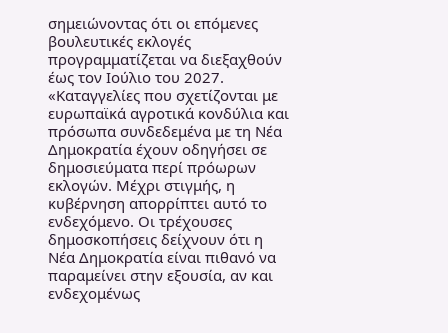σημειώνοντας ότι οι επόμενες βουλευτικές εκλογές προγραμματίζεται να διεξαχθούν έως τον Ιούλιο του 2027.
«Καταγγελίες που σχετίζονται με ευρωπαϊκά αγροτικά κονδύλια και πρόσωπα συνδεδεμένα με τη Νέα Δημοκρατία έχουν οδηγήσει σε δημοσιεύματα περί πρόωρων εκλογών. Μέχρι στιγμής, η κυβέρνηση απορρίπτει αυτό το ενδεχόμενο. Οι τρέχουσες δημοσκοπήσεις δείχνουν ότι η Νέα Δημοκρατία είναι πιθανό να παραμείνει στην εξουσία, αν και ενδεχομένως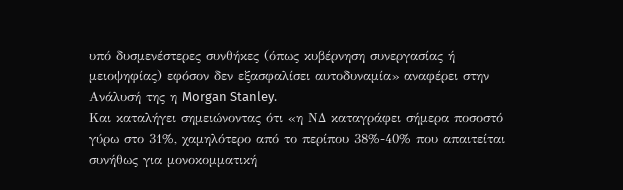υπό δυσμενέστερες συνθήκες (όπως κυβέρνηση συνεργασίας ή μειοψηφίας) εφόσον δεν εξασφαλίσει αυτοδυναμία» αναφέρει στην Ανάλυσή της η Morgan Stanley.
Και καταλήγει σημειώνοντας ότι «η ΝΔ καταγράφει σήμερα ποσοστό γύρω στο 31%, χαμηλότερο από το περίπου 38%-40% που απαιτείται συνήθως για μονοκομματική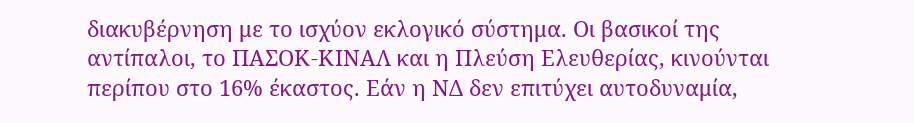διακυβέρνηση με το ισχύον εκλογικό σύστημα. Οι βασικοί της αντίπαλοι, το ΠΑΣΟΚ-ΚΙΝΑΛ και η Πλεύση Ελευθερίας, κινούνται περίπου στο 16% έκαστος. Εάν η ΝΔ δεν επιτύχει αυτοδυναμία,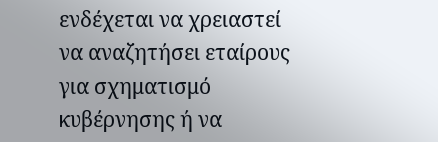ενδέχεται να χρειαστεί να αναζητήσει εταίρους για σχηματισμό κυβέρνησης ή να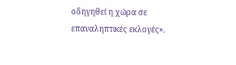οδηγηθεί η χώρα σε επαναληπτικές εκλογές».